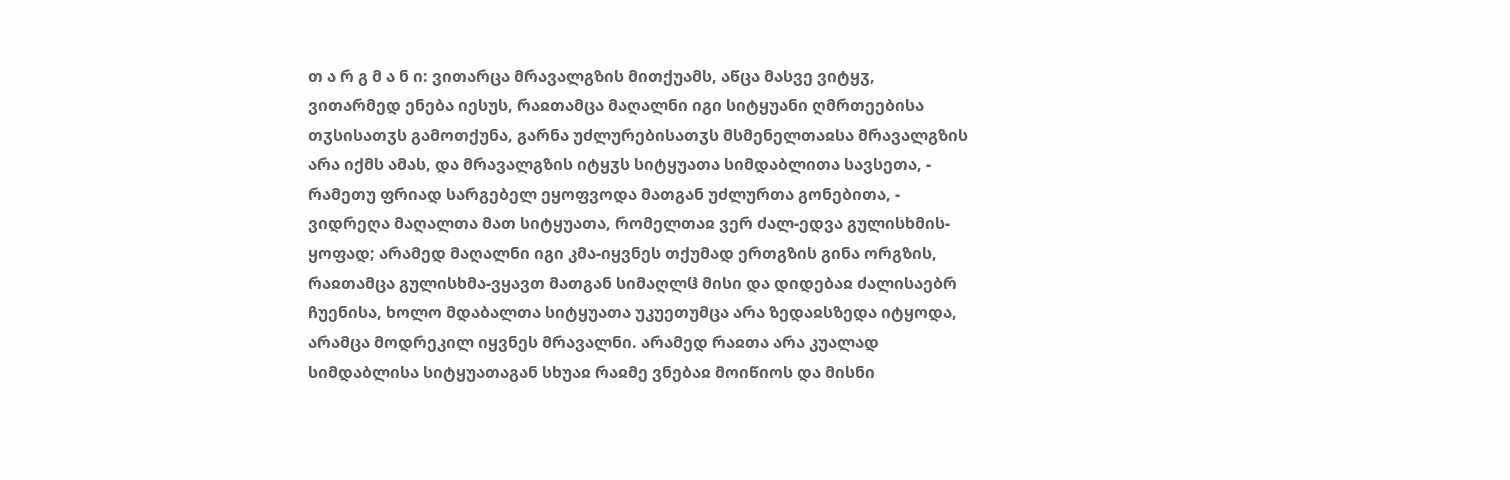თ ა რ გ მ ა ნ ი: ვითარცა მრავალგზის მითქუამს, აწცა მასვე ვიტყჳ, ვითარმედ ენება იესუს, რაჲთამცა მაღალნი იგი სიტყუანი ღმრთეებისა თჳსისათჳს გამოთქუნა, გარნა უძლურებისათჳს მსმენელთაჲსა მრავალგზის არა იქმს ამას, და მრავალგზის იტყჳს სიტყუათა სიმდაბლითა სავსეთა, - რამეთუ ფრიად სარგებელ ეყოფვოდა მათგან უძლურთა გონებითა, - ვიდრეღა მაღალთა მათ სიტყუათა, რომელთაჲ ვერ ძალ-ედვა გულისხმის-ყოფად; არამედ მაღალნი იგი კმა-იყვნეს თქუმად ერთგზის გინა ორგზის, რაჲთამცა გულისხმა-ვყავთ მათგან სიმაღლჱ მისი და დიდებაჲ ძალისაებრ ჩუენისა, ხოლო მდაბალთა სიტყუათა უკუეთუმცა არა ზედაჲსზედა იტყოდა, არამცა მოდრეკილ იყვნეს მრავალნი. არამედ რაჲთა არა კუალად სიმდაბლისა სიტყუათაგან სხუაჲ რაჲმე ვნებაჲ მოიწიოს და მისნი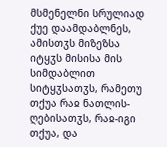მსმენელნი სრულიად ქუე დაამდაბლნეს, ამისთჳს მიზეზსა იტყჳს მისისა მის სიმდაბლით სიტყჳსათჳს, რამეთუ თქუა რაჲ ნათლის-ღებისათჳს, რაჲ-იგი თქუა, და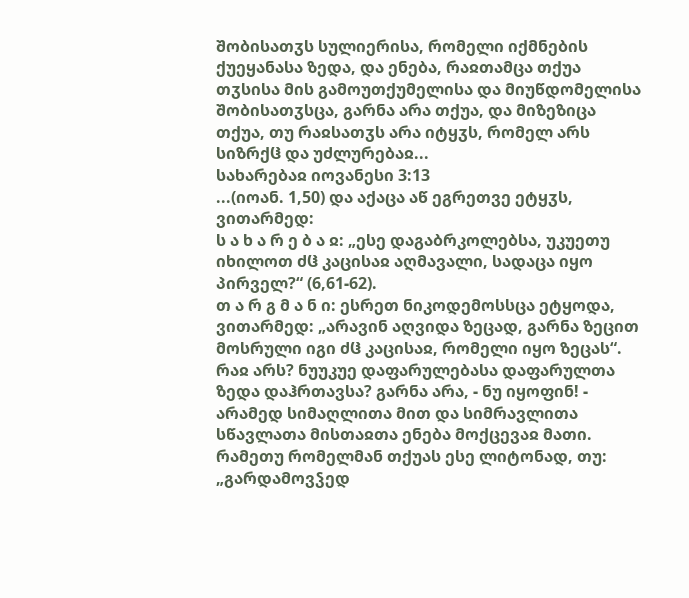შობისათჳს სულიერისა, რომელი იქმნების ქუეყანასა ზედა, და ენება, რაჲთამცა თქუა თჳსისა მის გამოუთქუმელისა და მიუწდომელისა შობისათჳსცა, გარნა არა თქუა, და მიზეზიცა თქუა, თუ რაჲსათჳს არა იტყჳს, რომელ არს სიზრქჱ და უძლურებაჲ...
სახარებაჲ იოვანესი 3:13
...(იოან. 1,50) და აქაცა აწ ეგრეთვე ეტყჳს, ვითარმედ:
ს ა ხ ა რ ე ბ ა ჲ: „ესე დაგაბრკოლებსა, უკუეთუ იხილოთ ძჱ კაცისაჲ აღმავალი, სადაცა იყო პირველ?“ (6,61-62).
თ ა რ გ მ ა ნ ი: ესრეთ ნიკოდემოსსცა ეტყოდა, ვითარმედ: „არავინ აღვიდა ზეცად, გარნა ზეცით მოსრული იგი ძჱ კაცისაჲ, რომელი იყო ზეცას“. რაჲ არს? ნუუკუე დაფარულებასა დაფარულთა ზედა დაჰრთავსა? გარნა არა, - ნუ იყოფინ! - არამედ სიმაღლითა მით და სიმრავლითა სწავლათა მისთაჲთა ენება მოქცევაჲ მათი. რამეთუ რომელმან თქუას ესე ლიტონად, თუ: „გარდამოვჴედ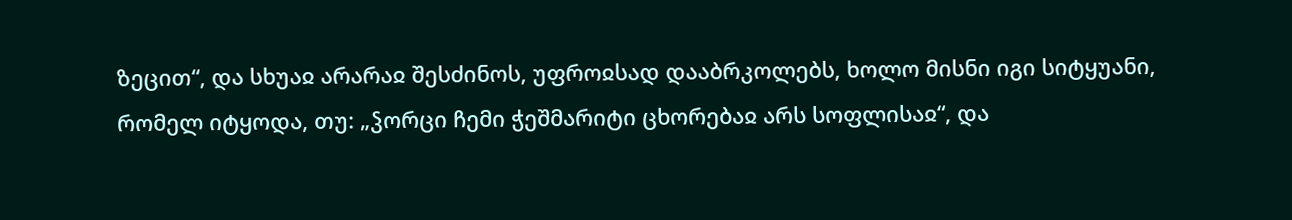ზეცით“, და სხუაჲ არარაჲ შესძინოს, უფროჲსად დააბრკოლებს, ხოლო მისნი იგი სიტყუანი, რომელ იტყოდა, თუ: „ჴორცი ჩემი ჭეშმარიტი ცხორებაჲ არს სოფლისაჲ“, და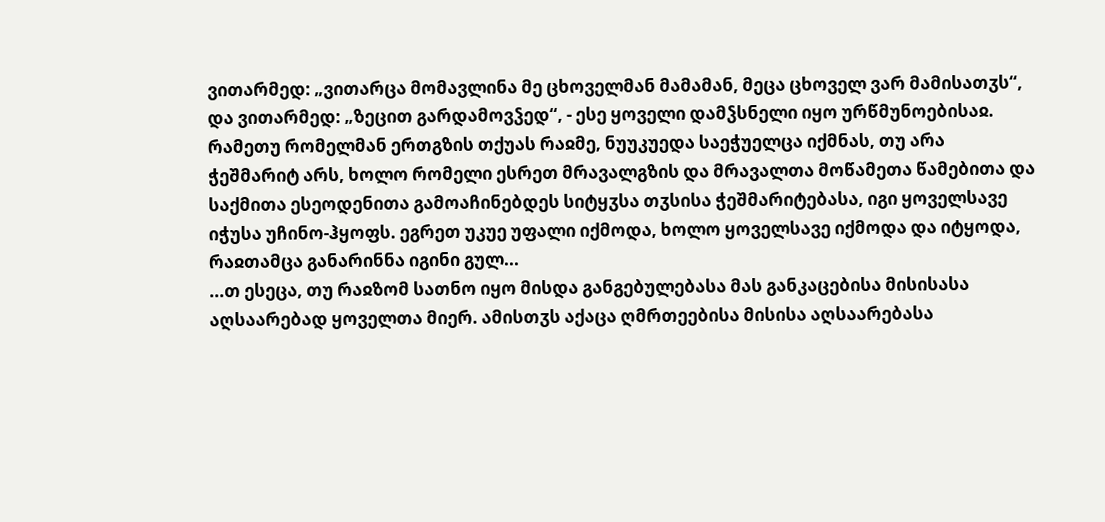ვითარმედ: „ვითარცა მომავლინა მე ცხოველმან მამამან, მეცა ცხოველ ვარ მამისათჳს“, და ვითარმედ: „ზეცით გარდამოვჴედ“, - ესე ყოველი დამჴსნელი იყო ურწმუნოებისაჲ. რამეთუ რომელმან ერთგზის თქუას რაჲმე, ნუუკუედა საეჭუელცა იქმნას, თუ არა ჭეშმარიტ არს, ხოლო რომელი ესრეთ მრავალგზის და მრავალთა მოწამეთა წამებითა და საქმითა ესეოდენითა გამოაჩინებდეს სიტყჳსა თჳსისა ჭეშმარიტებასა, იგი ყოველსავე იჭუსა უჩინო-ჰყოფს. ეგრეთ უკუე უფალი იქმოდა, ხოლო ყოველსავე იქმოდა და იტყოდა, რაჲთამცა განარინნა იგინი გულ...
...თ ესეცა, თუ რაჲზომ სათნო იყო მისდა განგებულებასა მას განკაცებისა მისისასა აღსაარებად ყოველთა მიერ. ამისთჳს აქაცა ღმრთეებისა მისისა აღსაარებასა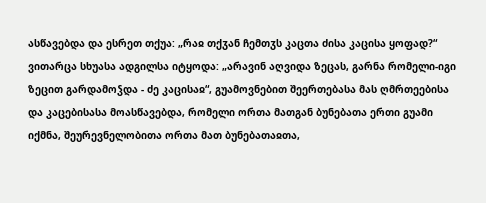ასწავებდა და ესრეთ თქუა: „რაჲ თქჳან ჩემთჳს კაცთა ძისა კაცისა ყოფად?“ ვითარცა სხუასა ადგილსა იტყოდა: „არავინ აღვიდა ზეცას, გარნა რომელი-იგი ზეცით გარდამოჴდა - ძე კაცისაჲ“, გუამოვნებით შეერთებასა მას ღმრთეებისა და კაცებისასა მოასწავებდა, რომელი ორთა მათგან ბუნებათა ერთი გუამი იქმნა, შეურევნელობითა ორთა მათ ბუნებათაჲთა,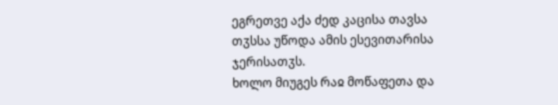ეგრეთვე აქა ძედ კაცისა თავსა თჳსსა უწოდა ამის ესევითარისა ჯერისათჳს.
ხოლო მიუგეს რაჲ მოწაფეთა და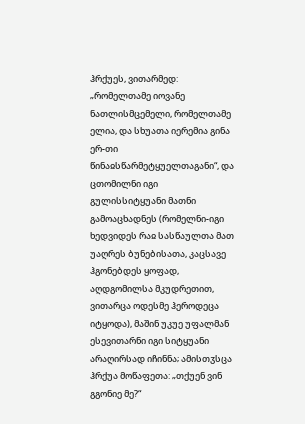ჰრქუეს, ვითარმედ: „რომელთამე იოვანე ნათლისმცემელი, რომელთამე ელია, და სხუათა იერემია გინა ერ-თი წინაჲსწარმეტყუელთაგანი“, და ცთომილნი იგი გულისსიტყუანი მათნი გამოაცხადნეს (რომელნი-იგი ხედვიდეს რაჲ სასწაულთა მათ უაღრეს ბუნებისათა, კაცსავე ჰგონებდეს ყოფად, აღდგომილსა მკუდრეთით, ვითარცა ოდესმე ჰეროდეცა იტყოდა), მაშინ უკუე უფალმან ესევითარნი იგი სიტყუანი არაღირსად იჩინნა; ამისთჳსცა ჰრქუა მოწაფეთა: „თქუენ ვინ გგონიე მე?“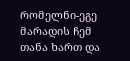რომელნი-ეგე მარადის ჩემ თანა ხართ და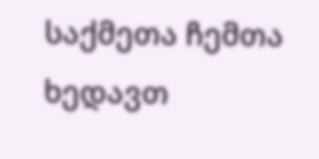საქმეთა ჩემთა ხედავთ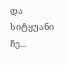და სიტყუანი ჩე...